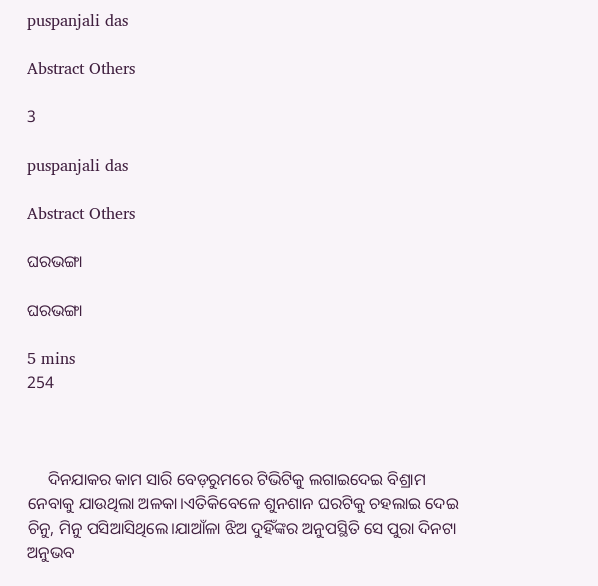puspanjali das

Abstract Others

3

puspanjali das

Abstract Others

ଘରଭଙ୍ଗା

ଘରଭଙ୍ଗା

5 mins
254



     ଦିନଯାକର କାମ ସାରି ବେଡ଼ରୁମରେ ଟିଭିଟିକୁ ଲଗାଇଦେଇ ବିଶ୍ରାମ ନେବାକୁ ଯାଉଥିଲା ଅଳକା।ଏତିକିବେଳେ ଶୁନଶାନ ଘରଟିକୁ ଚହଲାଇ ଦେଇ ଚିନୁ, ମିନୁ ପସିଆସିଥିଲେ।ଯାଆଁଳା ଝିଅ ଦୁହିଁଙ୍କର ଅନୁପସ୍ଥିତି ସେ ପୁରା ଦିନଟା ଅନୁଭବ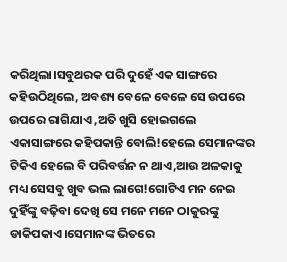କରିଥିଲା।ସବୁଥରକ ପରି ଦୁହେଁ ଏକ ସାଙ୍ଗରେ କହିଉଠିଥିଲେ, ଅବଶ୍ୟ ବେଳେ ବେଳେ ସେ ଉପରେ ଉପରେ ରାଗିଯାଏ ,ଅତି ଖୁସି ହୋଇଗଲେ ଏକାସାଙ୍ଗରେ କହିପକାନ୍ତି ବୋଲି!ହେଲେ ସେମାନଙ୍କର ଟିକିଏ ହେଲେ ବି ପରିବର୍ତ୍ତନ ନ ଥାଏ,ଆଉ ଅଳକାକୁ ମଧ୍ୟ ସେସବୁ ଖୁବ ଭଲ ଲାଗେ!ଗୋଟିଏ ମନ ନେଇ ଦୁହିଁଙ୍କୁ ବଢ଼ିବା ଦେଖି ସେ ମନେ ମନେ ଠାକୁରଙ୍କୁ ଡାକିପକାଏ।ସେମାନଙ୍କ ଭିତରେ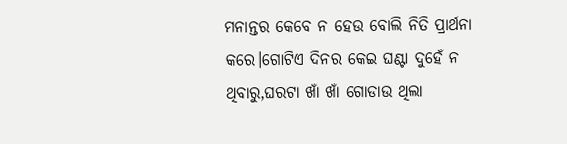ମନାନ୍ତର କେବେ ନ ହେଉ ବୋଲି ନିତି ପ୍ରାର୍ଥନା କରେ।ଗୋଟିଏ ଦିନର କେଇ ଘଣ୍ଟା ଦୁହେଁ ନ ଥିବାରୁ,ଘରଟା ଖାଁ ଖାଁ ଗୋଡାଉ ଥିଲା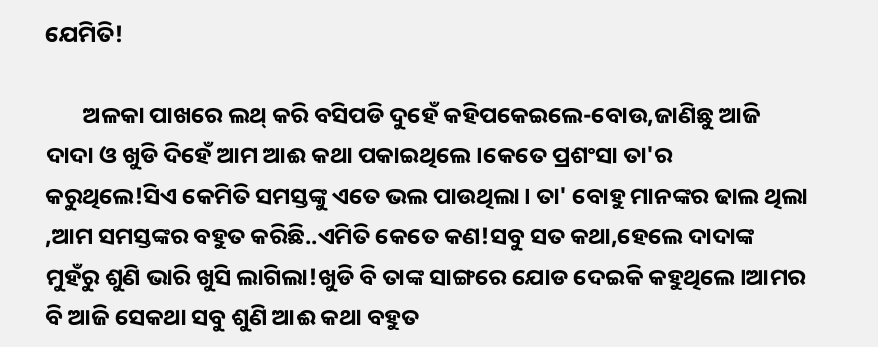ଯେମିତି!

       ଅଳକା ପାଖରେ ଲଥ୍ କରି ବସିପଡି ଦୁହେଁ କହିପକେଇଲେ-ବୋଉ,ଜାଣିଛୁ ଆଜି ଦାଦା ଓ ଖୁଡି ଦିହେଁ ଆମ ଆଈ କଥା ପକାଇଥିଲେ।କେତେ ପ୍ରଶଂସା ତା'ର କରୁଥିଲେ!ସିଏ କେମିତି ସମସ୍ତଙ୍କୁ ଏତେ ଭଲ ପାଉଥିଲା। ତା' ବୋହୁ ମାନଙ୍କର ଢାଲ ଥିଲା ,ଆମ ସମସ୍ତଙ୍କର ବହୁତ କରିଛି..ଏମିତି କେତେ କଣ!ସବୁ ସତ କଥା,ହେଲେ ଦାଦାଙ୍କ ମୁହଁରୁ ଶୁଣି ଭାରି ଖୁସି ଲାଗିଲା!ଖୁଡି ବି ତାଙ୍କ ସାଙ୍ଗରେ ଯୋଡ ଦେଇକି କହୁଥିଲେ।ଆମର ବି ଆଜି ସେକଥା ସବୁ ଶୁଣି ଆଈ କଥା ବହୁତ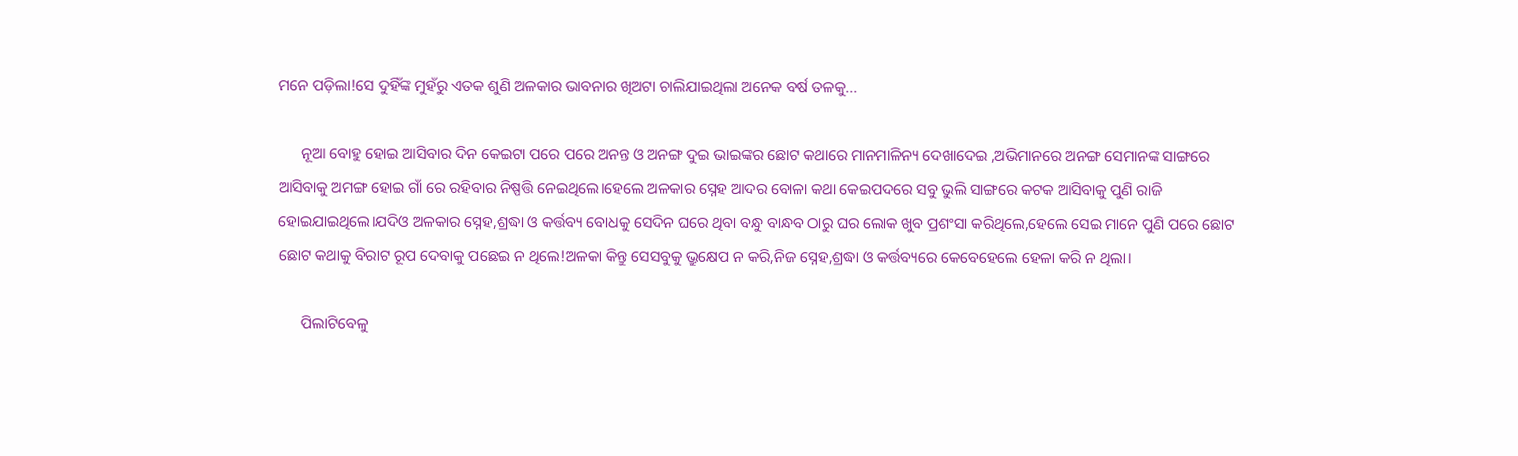ମନେ ପଡ଼ିଲା!ସେ ଦୁହିଁଙ୍କ ମୁହଁରୁ ଏତକ ଶୁଣି ଅଳକାର ଭାବନାର ଖିଅଟା ଚାଲିଯାଇଥିଲା ଅନେକ ବର୍ଷ ତଳକୁ...

      ନୂଆ ବୋହୁ ହୋଇ ଆସିବାର ଦିନ କେଇଟା ପରେ ପରେ ଅନନ୍ତ ଓ ଅନଙ୍ଗ ଦୁଇ ଭାଇଙ୍କର ଛୋଟ କଥାରେ ମାନମାଳିନ୍ୟ ଦେଖାଦେଇ ,ଅଭିମାନରେ ଅନଙ୍ଗ ସେମାନଙ୍କ ସାଙ୍ଗରେ ଆସିବାକୁ ଅମଙ୍ଗ ହୋଇ ଗାଁ ରେ ରହିବାର ନିଷ୍ପତ୍ତି ନେଇଥିଲେ।ହେଲେ ଅଳକାର ସ୍ନେହ ଆଦର ବୋଳା କଥା କେଇପଦରେ ସବୁ ଭୁଲି ସାଙ୍ଗରେ କଟକ ଆସିବାକୁ ପୁଣି ରାଜି ହୋଇଯାଇଥିଲେ।ଯଦିଓ ଅଳକାର ସ୍ନେହ,ଶ୍ରଦ୍ଧା ଓ କର୍ତ୍ତବ୍ୟ ବୋଧକୁ ସେଦିନ ଘରେ ଥିବା ବନ୍ଧୁ ବାନ୍ଧବ ଠାରୁ ଘର ଲୋକ ଖୁବ ପ୍ରଶଂସା କରିଥିଲେ,ହେଲେ ସେଇ ମାନେ ପୁଣି ପରେ ଛୋଟ ଛୋଟ କଥାକୁ ବିରାଟ ରୂପ ଦେବାକୁ ପଛେଇ ନ ଥିଲେ!ଅଳକା କିନ୍ତୁ ସେସବୁକୁ ଭ୍ରୁକ୍ଷେପ ନ କରି,ନିଜ ସ୍ନେହ,ଶ୍ରଦ୍ଧା ଓ କର୍ତ୍ତବ୍ୟରେ କେବେହେଲେ ହେଳା କରି ନ ଥିଲା।

      ପିଲାଟିବେଳୁ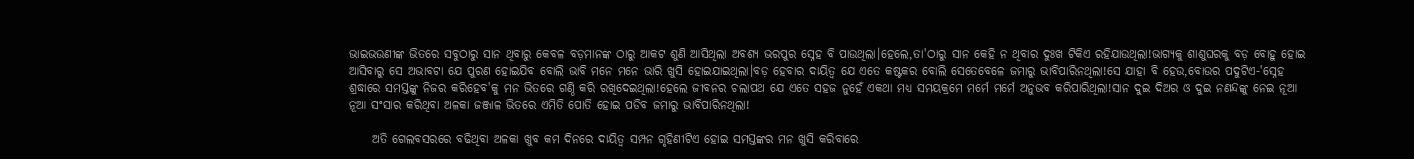ଭାଇଭଉଣୀଙ୍କ ଭିତରେ ସବୁଠାରୁ ସାନ ଥିବାରୁ କେବଳ ବଡ଼ମାନଙ୍କ ଠାରୁ ଆକଟ ଶୁଣି ଆସିଥିଲା ଅବଶ୍ୟ ଭରପୁର ସ୍ନେହ ବି ପାଉଥିଲା।ହେଲେ,ତା'ଠାରୁ ସାନ କେହି ନ ଥିବାର ଦୁଃଖ ଟିକିଏ ରହିଯାଉଥିଲା!ଭାଗ୍ୟକୁ ଶାଶୁଘରକୁ ବଡ଼ ବୋହୁ ହୋଇ ଆସିବାରୁ ସେ ଅଭାବଟା ଯେ ପୁରଣ ହୋଇଯିବ ବୋଲି ଭାବି ମନେ ମନେ ଭାରି ଖୁସି ହୋଇଯାଇଥିଲା।ବଡ଼ ହେବାର ଦାୟିତ୍ୱ ଯେ ଏତେ କଷ୍ଟକର ବୋଲି ସେତେବେଳେ ଜମାରୁ ଭାବିପାରିନଥିଲା!ସେ ଯାହା ବି ହେଉ,ବୋଉର ପଦୁଟିଏ-'ସ୍ନେହ ଶ୍ରଦ୍ଧାରେ ସମସ୍ତଙ୍କୁ ନିଜର କରିହେବ'କୁ ମନ ଭିତରେ ଗଣ୍ଠି କରି ରଖିଦେଇଥିଲା!ହେଲେ ଜୀବନର ଚଲାପଥ ଯେ ଏତେ ସହଜ ନୁହେଁ ଏକଥା ମଧ୍ୟ ସମୟକ୍ରମେ ମର୍ମେ ମର୍ମେ ଅନୁଭବ କରିପାରିଥିଲା!ସାନ ଦୁଇ ଦିଅର ଓ ଦୁଇ ନଣନ୍ଦଙ୍କୁ ନେଇ ନୂଆ ନୂଆ ସଂସାର କରିଥିବା ଅଳକା ଜଞ୍ଜାଳ ଭିତରେ ଏମିତି ପୋତି ହୋଇ ପଡିବ ଜମାରୁ ଭାବିପାରିନଥିଲା!

     ଅତି ଗେଲବସରରେ ବଢିଥିବା ଅଳକା ଖୁବ କମ ଦିନରେ ଦାୟିତ୍ବ ସମ୍ପନ ଗୃହିଣୀଟିଏ ହୋଇ ସମସ୍ତଙ୍କର ମନ ଖୁସି କରିବାରେ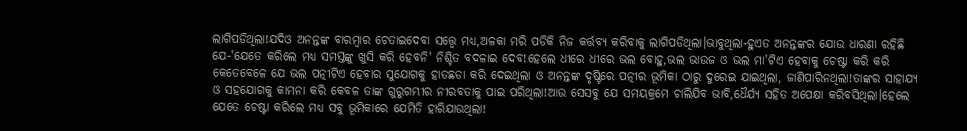ଲାଗିପଡିଥିଲା!ଯଦିଓ ଅନନ୍ତଙ୍କ ବାରମ୍ବାର ଚେତାଇଦେବା ସତ୍ତ୍ୱେ ମଧ୍ୟ,ଅଳକା ମରି ପଡିକି ନିଜ କର୍ତ୍ତବ୍ୟ କରିବାକୁ ଲାଗିପଡିଥିଲା।ଭାବୁଥିଲା-ହୁଏତ ଅନନ୍ତଙ୍କର ଯୋଉ ଧାରଣା ରହିଛି ଯେ-'ଯେତେ କରିଲେ ମଧ୍ୟ ସମସ୍ତଙ୍କୁ ଖୁସି କରି ହେବନି' ନିଶ୍ଚିତ ବଦଳାଇ ଦେବ!ହେଲେ ଧୀରେ ଧୀରେ ଭଲ ବୋହୁ,ଭଲ ଭାଉଜ ଓ ଭଲ ମା'ଟିଏ ହେବାକୁ ଚେଷ୍ଟା କରି କରି କେତେବେଳେ ଯେ ଭଲ ପତ୍ନୀଟିଏ ହେବାର ସୁଯୋଗକୁ ହାତଛଡା କରି ଦେଇଥିଲା ଓ ଅନନ୍ତଙ୍କ ଦୃଷ୍ଟିରେ ପତ୍ନୀର ଭୂମିକା ଠାରୁ ଦୁରେଇ ଯାଇଥିଲା, ଜାଣିପାରିନଥିଲା!ତାଙ୍କର ସାହାଯ୍ୟ ଓ ସହଯୋଗକୁ କାମନା କରି କେବଳ ତାଙ୍କ ଗୁରୁଗମ୍ଭୀର ନୀରବତାକୁ ପାଇ ପରିଥିଲା!ଆଉ ସେସବୁ ଯେ ସମୟକ୍ରମେ ଚାଲିଯିବ ଭାବି,ଧୈର୍ଯ୍ୟ ସହିତ ଅପେକ୍ଷା କରିବସିଥିଲା।ହେଲେ ଯେତେ ଚେଷ୍ଟା କରିଲେ ମଧ୍ୟ ସବୁ ଭୂମିକାରେ ଯେମିତି ହାରିଯାଉଥିଲା!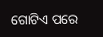ଗୋଟିଏ ପରେ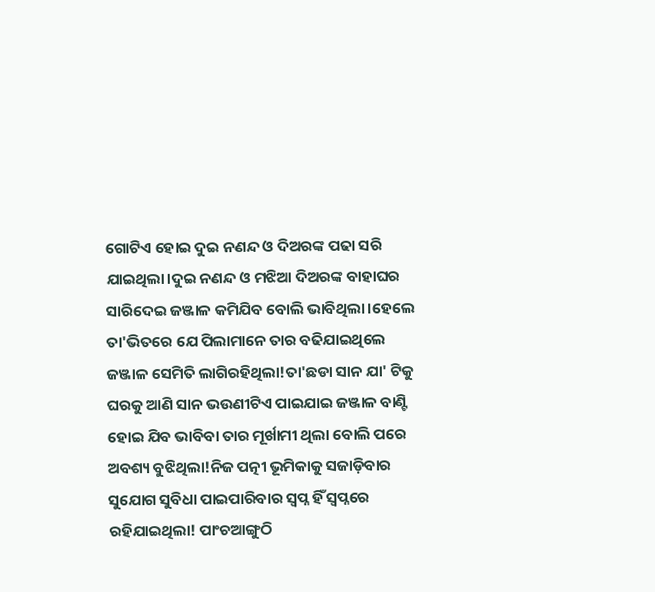ଗୋଟିଏ ହୋଇ ଦୁଇ ନଣନ୍ଦ ଓ ଦିଅରଙ୍କ ପଢା ସରି ଯାଇଥିଲା।ଦୁଇ ନଣନ୍ଦ ଓ ମଝିଆ ଦିଅରଙ୍କ ବାହାଘର ସାରିଦେଇ ଜଞ୍ଜାଳ କମିଯିବ ବୋଲି ଭାବିଥିଲା।ହେଲେ ତା'ଭିତରେ ଯେ ପିଲାମାନେ ତାର ବଢିଯାଇଥିଲେ ଜଞ୍ଜାଳ ସେମିତି ଲାଗିରହିଥିଲା!ତା'ଛଡା ସାନ ଯା' ଟିକୁ ଘରକୁ ଆଣି ସାନ ଭଉଣୀଟିଏ ପାଇଯାଇ ଜଞ୍ଜାଳ ବାଣ୍ଟି ହୋଇ ଯିବ ଭାବିବା ତାର ମୂର୍ଖାମୀ ଥିଲା ବୋଲି ପରେ ଅବଶ୍ୟ ବୁଝିଥିଲା!ନିଜ ପତ୍ନୀ ଭୂମିକାକୁ ସଜାଡ଼ିବାର ସୁଯୋଗ ସୁବିଧା ପାଇପାରିବାର ସ୍ୱପ୍ନ ହିଁ ସ୍ୱପ୍ନରେ ରହିଯାଇଥିଲା! ପାଂଚଆଙ୍ଗୁଠି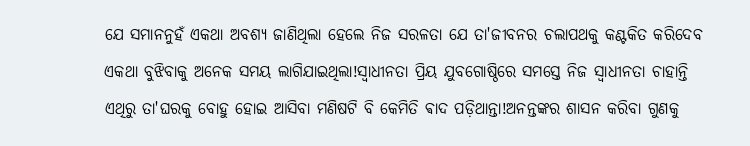ଯେ ସମାନନୁହଁ ଏକଥା ଅବଶ୍ୟ ଜାଣିଥିଲା ହେଲେ ନିଜ ସରଳତା ଯେ ତା'ଜୀବନର ଚଲାପଥକୁ କଣ୍ଟକିତ କରିଦେବ ଏକଥା ବୁଝିବାକୁ ଅନେକ ସମୟ ଲାଗିଯାଇଥିଲା!ସ୍ୱାଧୀନତା ପ୍ରିୟ ଯୁବଗୋଷ୍ଠିରେ ସମସ୍ତେ ନିଜ ସ୍ୱାଧୀନତା ଚାହାନ୍ତି ଏଥିରୁ ତା'ଘରକୁ ବୋହୁ ହୋଇ ଆସିବା ମଣିଷଟି ବି କେମିତି ଵାଦ ପଡ଼ିଥାନ୍ତା!ଅନନ୍ତଙ୍କର ଶାସନ କରିବା ଗୁଣକୁ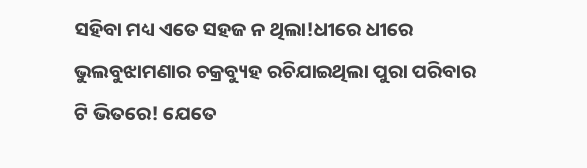ସହିବା ମଧ୍ୟ ଏତେ ସହଜ ନ ଥିଲା!ଧୀରେ ଧୀରେ ଭୁଲବୁଝାମଣାର ଚକ୍ରବ୍ୟୁହ ରଚିଯାଇଥିଲା ପୁରା ପରିବାର ଟି ଭିତରେ! ଯେତେ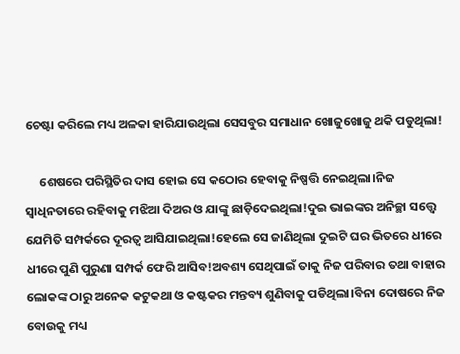ଚେଷ୍ଟା କରିଲେ ମଧ୍ୟ ଅଳକା ହାରିଯାଉଥିଲା ସେସବୁର ସମାଧାନ ଖୋଜୁଖୋଜୁ ଥକି ପଡୁଥିଲା!

     ଶେଷରେ ପରିସ୍ଥିତିର ଦାସ ହୋଇ ସେ କଠୋର ହେବାକୁ ନିଷ୍ପତ୍ତି ନେଇଥିଲା।ନିଜ ସ୍ବାଧିନତାରେ ରହିବାକୁ ମଝିଆ ଦିଅର ଓ ଯାଙ୍କୁ ଛାଡ଼ିଦେଇଥିଲା!ଦୁଇ ଭାଇଙ୍କର ଅନିଚ୍ଛା ସତ୍ତ୍ୱେ ଯେମିତି ସମ୍ପର୍କରେ ଦୂରତ୍ୱ ଆସିଯାଇଥିଲା!ହେଲେ ସେ ଜାଣିଥିଲା ଦୁଇଟି ଘର ଭିତରେ ଧୀରେ ଧୀରେ ପୁଣି ପୁରୁଣା ସମ୍ପର୍କ ଫେରି ଆସିବ!ଅବଶ୍ୟ ସେଥିପାଇଁ ତାକୁ ନିଜ ପରିବାର ତଥା ବାହାର ଲୋକଙ୍କ ଠାରୁ ଅନେକ କଟୁକଥା ଓ କଷ୍ଟକର ମନ୍ତବ୍ୟ ଶୁଣିବାକୁ ପଡିଥିଲା।ବିନା ଦୋଷରେ ନିଜ ବୋଉକୁ ମଧ୍ୟ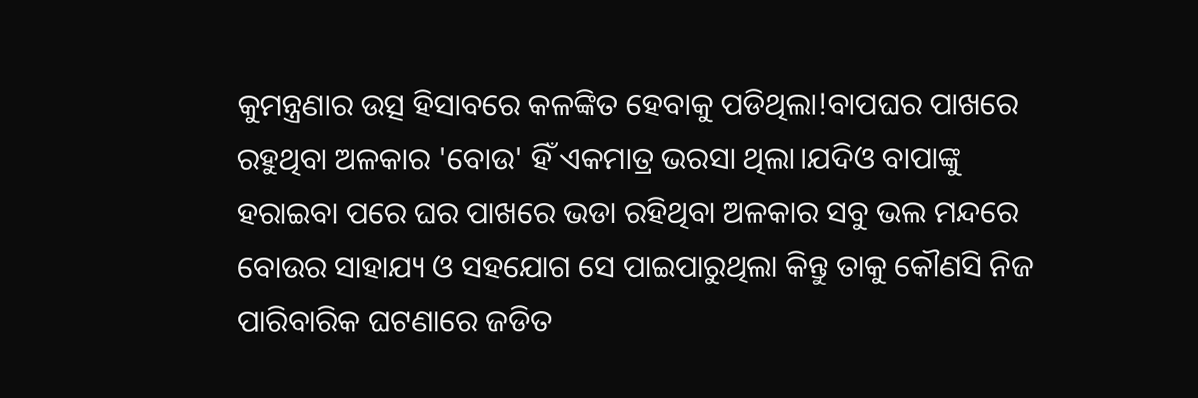କୁମନ୍ତ୍ରଣାର ଉତ୍ସ ହିସାବରେ କଳଙ୍କିତ ହେବାକୁ ପଡିଥିଲା!ବାପଘର ପାଖରେ ରହୁଥିବା ଅଳକାର 'ବୋଉ' ହିଁ ଏକମାତ୍ର ଭରସା ଥିଲା।ଯଦିଓ ବାପାଙ୍କୁ ହରାଇବା ପରେ ଘର ପାଖରେ ଭଡା ରହିଥିବା ଅଳକାର ସବୁ ଭଲ ମନ୍ଦରେ ବୋଉର ସାହାଯ୍ୟ ଓ ସହଯୋଗ ସେ ପାଇପାରୁଥିଲା କିନ୍ତୁ ତାକୁ କୌଣସି ନିଜ ପାରିବାରିକ ଘଟଣାରେ ଜଡିତ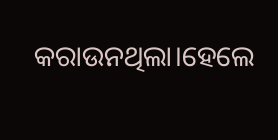କରାଉନଥିଲା।ହେଲେ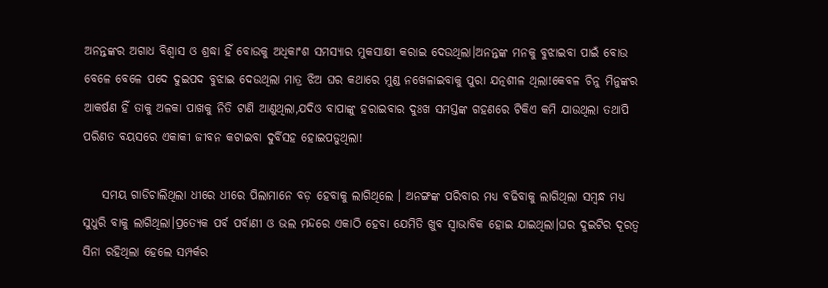ଅନନ୍ତଙ୍କର ଅଗାଧ ବିଶ୍ୱାସ ଓ ଶ୍ରଦ୍ଧା ହିଁ ବୋଉକୁ ଅଧିକାଂଶ ସମସ୍ୟାର ମୁକସାକ୍ଷୀ କରାଇ ଦେଉଥିଲା।ଅନନ୍ତଙ୍କ ମନକୁ ବୁଝାଇବା ପାଇଁ ବୋଉ ବେଳେ ବେଳେ ପଦେ ଦୁଇପଦ ବୁଝାଇ ଦେଉଥିଲା ମାତ୍ର ଝିଅ ଘର କଥାରେ ମୁଣ୍ଡ ନଖେଳାଇବାକୁ ପୁରା ଯତ୍ନଶୀଳ ଥିଲା!କେବଳ ଚିନୁ ମିନୁଙ୍କର ଆକର୍ଷଣ ହିଁ ତାକୁ ଅଳକା ପାଖକୁ ନିତି ଟାଣି ଆଣୁଥିଲା,ଯଦିଓ ବାପାଙ୍କୁ ହରାଇବାର ଦୁଃଖ ସମସ୍ତଙ୍କ ଗହଣରେ ଟିକିଏ କମି ଯାଉଥିଲା ତଥାପି ପରିଣତ ବୟସରେ ଏକାକୀ ଜୀବନ କଟାଇବା ଦୁର୍ବିସହ ହୋଇପଡୁଥିଲା!

    ସମୟ ଗାଡିଚାଲିଥିଲା ଧୀରେ ଧୀରେ ପିଲାମାନେ ବଡ଼ ହେବାକୁ ଲାଗିଥିଲେ । ଅନଙ୍ଗଙ୍କ ପରିବାର ମଧ୍ୟ ବଢିବାକୁ ଲାଗିଥିଲା ସମ୍ବନ୍ଧ ମଧ୍ୟ ସୁଧୁରି ବାକୁ ଲାଗିଥିଲା।ପ୍ରତ୍ୟେକ ପର୍ବ ପର୍ବାଣୀ ଓ ଭଲ ମନ୍ଦରେ ଏକାଠି ହେବା ଯେମିତି ଖୁବ ସ୍ୱାଭାବିକ ହୋଇ ଯାଇଥିଲା।ଘର ଦୁଇଟିର ଦୂରତ୍ୱ ସିନା ରହିଥିଲା ହେଲେ ସମ୍ପର୍କର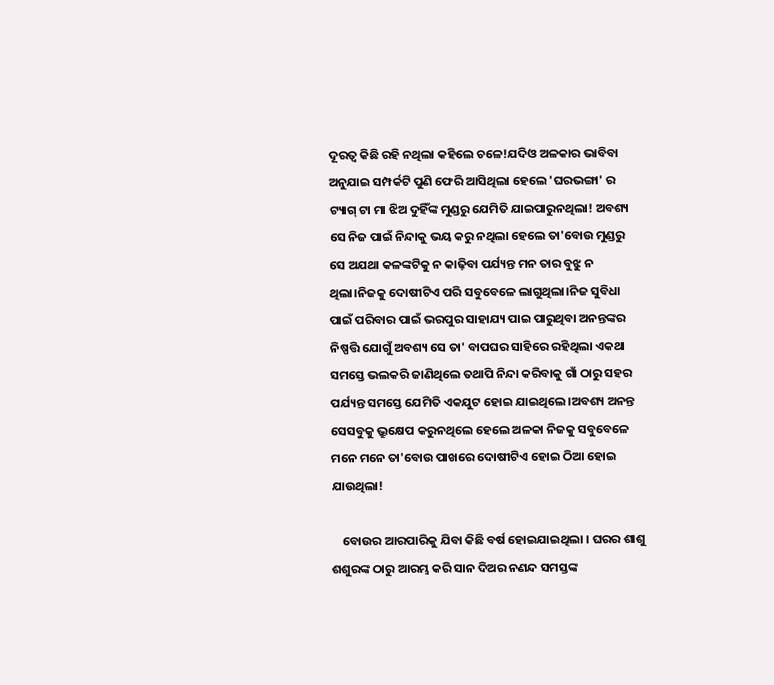ଦୂରତ୍ୱ କିଛି ରହି ନଥିଲା କହିଲେ ଚଳେ!ଯଦିଓ ଅଳକାର ଭାବିବା ଅନୁଯାଇ ସମ୍ପର୍କଟି ପୁଣି ଫେରି ଆସିଥିଲା ହେଲେ 'ଘରଭଙ୍ଗା' ର ଟ୍ୟାଗ୍ ଟା ମା ଝିଅ ଦୁହିଁଙ୍କ ମୁଣ୍ଡରୁ ଯେମିତି ଯାଇପାରୁନଥିଲା! ଅବଶ୍ୟ ସେ ନିଜ ପାଇଁ ନିନ୍ଦାକୁ ଭୟ କରୁ ନଥିଲା ହେଲେ ତା'ବୋଉ ମୁଣ୍ଡରୁ ସେ ଅଯଥା କଳଙ୍କଟିକୁ ନ କାଢ଼ିବା ପର୍ଯ୍ୟନ୍ତ ମନ ତାର ବୁଝୁ ନ ଥିଲା।ନିଜକୁ ଦୋଷୀଟିଏ ପରି ସବୁବେଳେ ଲାଗୁଥିଲା।ନିଜ ସୁବିଧା ପାଇଁ ପରିବାର ପାଇଁ ଭରପୁର ସାହାଯ୍ୟ ପାଇ ପାରୁଥିବା ଅନନ୍ତଙ୍କର ନିଷ୍ପତ୍ତି ଯୋଗୁଁ ଅବଶ୍ୟ ସେ ତା' ବାପଘର ସାହିରେ ରହିଥିଲା ଏକଥା ସମସ୍ତେ ଭଲକରି ଜାଣିଥିଲେ ତଥାପି ନିନ୍ଦା କରିବାକୁ ଗାଁ ଠାରୁ ସହର ପର୍ଯ୍ୟନ୍ତ ସମସ୍ତେ ଯେମିତି ଏକଯୁଟ ହୋଇ ଯାଇଥିଲେ।ଅବଶ୍ୟ ଅନନ୍ତ ସେସବୁକୁ ଭ୍ରୁକ୍ଷେପ କରୁନଥିଲେ ହେଲେ ଅଳକା ନିଜକୁ ସବୁବେଳେ ମନେ ମନେ ତା'ବୋଉ ପାଖରେ ଦୋଷୀଟିଏ ହୋଇ ଠିଆ ହୋଇ ଯାଉଥିଲା!

    ବୋଉର ଆରପାରିକୁ ଯିବା କିଛି ବର୍ଷ ହୋଇଯାଇଥିଲା । ଘରର ଶାଶୁ ଶଶୁରଙ୍କ ଠାରୁ ଆରମ୍ଭ କରି ସାନ ଦିଅର ନଣନ୍ଦ ସମସ୍ତଙ୍କ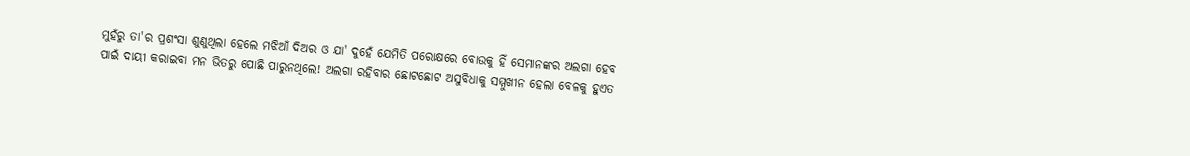ମୁହଁରୁ ତା'ର ପ୍ରଶଂସା ଶୁଣୁଥିଲା ହେଲେ ମଝିଆଁ ଦିଅର ଓ ଯା' ଦୁହେଁ ଯେମିତି ପରୋକ୍ଷରେ ବୋଉକୁ ହିଁ ସେମାନଙ୍କର ଅଲଗା ହେବ ପାଇଁ ଦାୟୀ କରାଇବା ମନ ଭିତରୁ ପୋଛି ପାରୁନଥିଲେ! ଅଲଗା ରହିବାର ଛୋଟଛୋଟ ଅସୁବିଧାକୁ ସମ୍ମୁଖୀନ ହେଲା ବେଳକୁ ହୁଏତ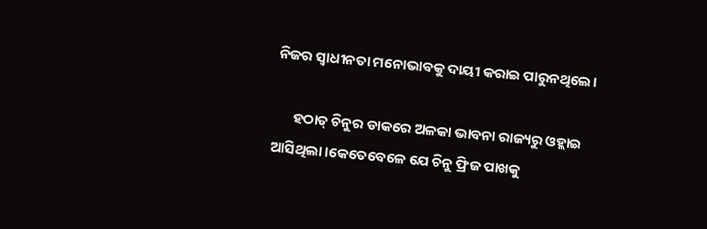ନିଜର ସ୍ୱାଧୀନତା ମନୋଭାବକୁ ଦାୟୀ କରାଇ ପାରୁନଥିଲେ।

      ହଠାତ୍ ଚିନୁର ଡାକରେ ଅଳକା ଭାବନା ରାଜ୍ୟରୁ ଓହ୍ଲାଇ ଆସିଥିଲା।କେତେବେଳେ ଯେ ଚିନୁ ଫ୍ରିଜ ପାଖକୁ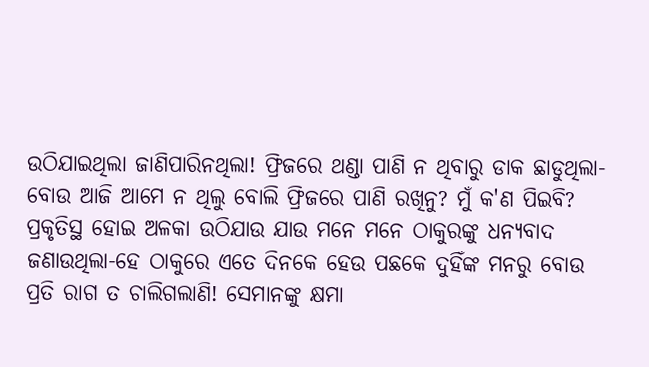ଉଠିଯାଇଥିଲା ଜାଣିପାରିନଥିଲା! ଫ୍ରିଜରେ ଥଣ୍ଡା ପାଣି ନ ଥିବାରୁ ଡାକ ଛାଡୁଥିଲା-ବୋଉ ଆଜି ଆମେ ନ ଥିଲୁ ବୋଲି ଫ୍ରିଜରେ ପାଣି ରଖିନୁ? ମୁଁ କ'ଣ ପିଇବି? ପ୍ରକୃତିସ୍ଥ ହୋଇ ଅଳକା ଉଠିଯାଉ ଯାଉ ମନେ ମନେ ଠାକୁରଙ୍କୁ ଧନ୍ୟବାଦ ଜଣାଉଥିଲା-ହେ ଠାକୁରେ ଏତେ ଦିନକେ ହେଉ ପଛକେ ଦୁହିଁଙ୍କ ମନରୁ ବୋଉ ପ୍ରତି ରାଗ ତ ଚାଲିଗଲାଣି! ସେମାନଙ୍କୁ କ୍ଷମା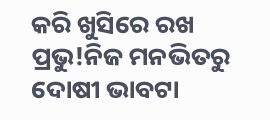କରି ଖୁସିରେ ରଖ ପ୍ରଭୁ!ନିଜ ମନଭିତରୁ ଦୋଷୀ ଭାବଟା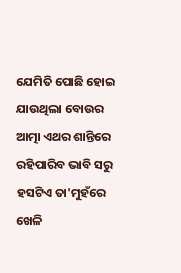ଯେମିତି ପୋଛି ହୋଇ ଯାଉଥିଲା ବୋଉର ଆତ୍ମା ଏଥର ଶାନ୍ତିରେ ରହିପାରିବ ଭାବି ସରୁ ହସଟିଏ ତା'ମୁହଁରେ ଖେଳି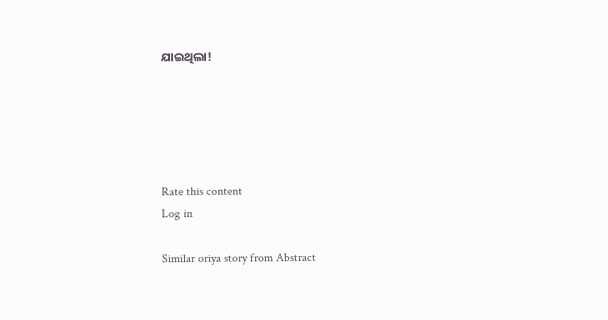ଯାଇଥିଲା!





Rate this content
Log in

Similar oriya story from Abstract